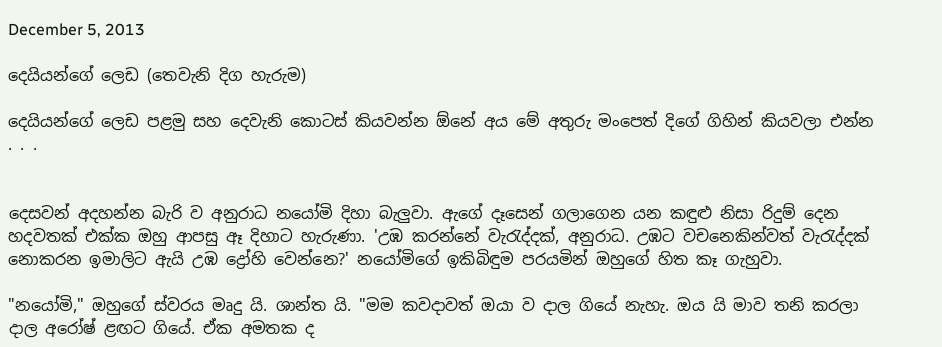December 5, 2013

දෙයියන්ගේ ලෙඩ (තෙවැනි දිග හැරුම)

දෙයියන්ගේ ලෙඩ පළමු සහ දෙවැනි කොටස් කියවන්න ‍ඕනේ අය මේ අතුරු මංපෙත් දිගේ ගිහින් කියවලා එන්න . . .


දෙසවන් අදහන්න බැරි ව අනුරාධ නයෝමි දිහා බැලුවා. ඇගේ දෑසෙන් ගලාගෙන යන කඳුළු නිසා රිදුම් දෙන හදවතක් එක්ක ඔහු ආපසු ඈ දිහාට හැරුණා. 'උඹ කරන්නේ වැරැද්දක්, අනුරාධ. උඹට වචනෙකින්වත් වැරැද්දක් නොකරන ඉමාලිට ඇයි උඹ ද්‍රෝහි වෙන්නෙ?' නයෝමිගේ ඉකිබිඳුම පරයමින් ඔහුගේ හිත කෑ ගැහුවා.

"නයෝමි," ඔහුගේ ස්වරය මෘදු යි. ශාන්ත යි. "මම කවදාවත් ඔයා ව දාල ගියේ නැහැ. ඔය යි මාව තනි කරලා දාල අරෝෂ් ළඟට ගියේ. ඒක අමතක ද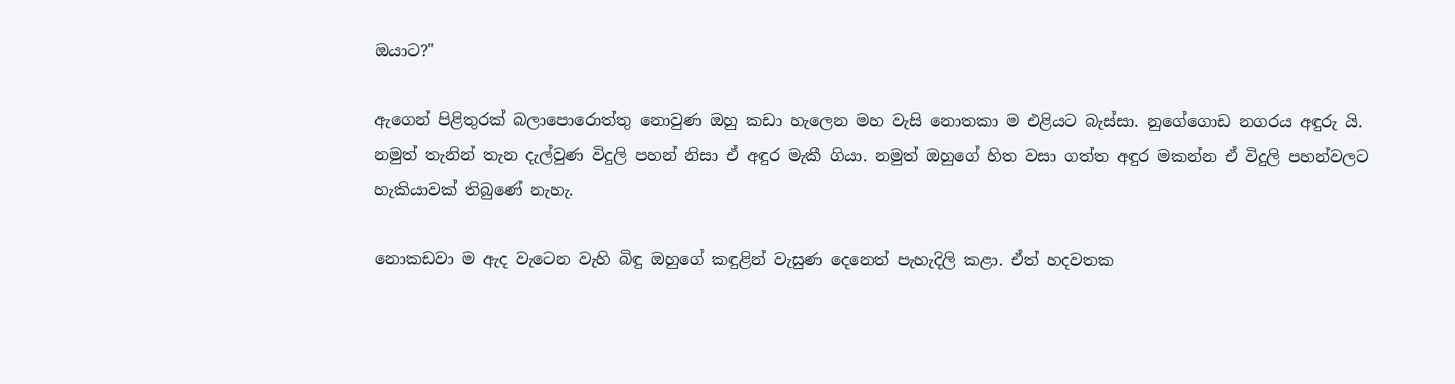ඔයාට?"

ඇගෙන් පිළිතුරක් බලාපොරොත්තු නොවුණ ඔහු කඩා හැලෙන මහ වැසි නොතකා ම එළියට බැස්සා. නුගේගොඩ නගරය අඳුරු යි. නමුත් තැනින් තැන දැල්වුණ විදුලි පහන් නිසා ඒ අඳුර මැකී ගියා. නමුත් ඔහුගේ හිත වසා ගත්ත අඳුර මකන්න ඒ විදුලි පහන්වලට හැකියාවක් තිබුණේ නැහැ.

නොකඩවා ම ඇද වැටෙන වැහි බිඳු ඔහුගේ කඳුළින් වැසුණ දෙනෙත් පැහැදිලි කළා. ඒත් හදවතක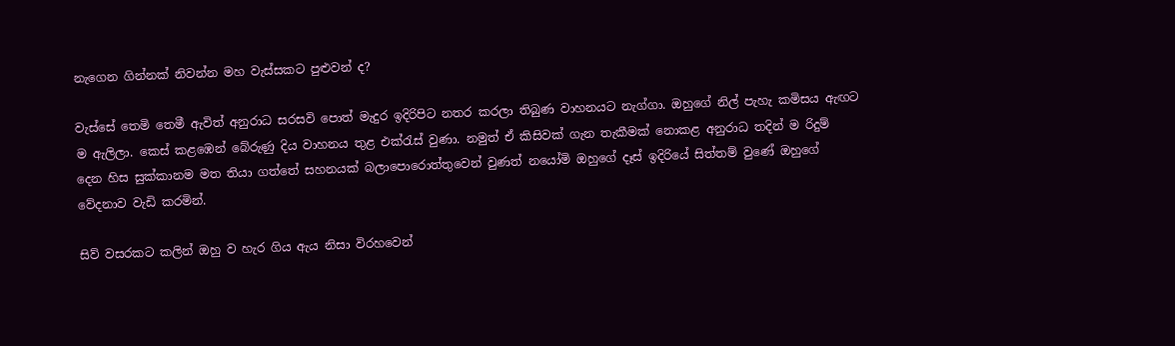නැගෙන ගින්නක් නිවන්න මහ වැස්සකට පුළුවන් ද?

වැස්සේ තෙමි තෙමී ඇවිත් අනුරාධ සරසවි පොත් මැදුර ඉදිරිපිට නතර කරලා තිබුණ වාහනයට නැග්ගා. ඔහුගේ නිල් පැහැ කමිසය ඇඟට ම ඇලිලා. කෙස් කළඹෙන් බේරුණු දිය වාහනය තුළ එක්රැස් වුණා. නමුත් ඒ කිසිවක් ගැන තැකීමක් නොකළ අනුරාධ තදින් ම රිදුම් දෙන හිස සුක්කානම මත තියා ගත්තේ සහනයක් බලාපොරොත්තුවෙන් වුණත් නයෝමි ඔහුගේ දෑස් ඉදිරියේ සිත්තම් වුණේ ඔහුගේ වේදනාව වැඩි කරමින්.

සිව් වසරකට කලින් ඔහු ව හැර ගිය ඇය නිසා විරහවෙන්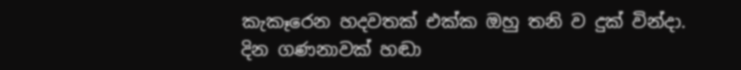කැකෑරෙන හදවතක් එක්ක ඔහු තනි ව දුක් වින්දා. දින ගණනාවක් හඬා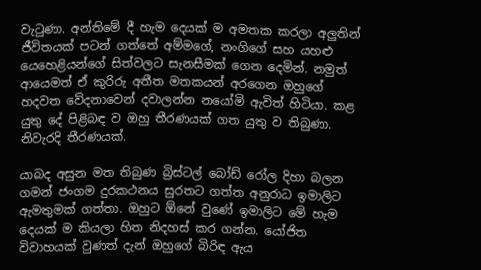වැටුණා. අන්තිමේ දී හැම දෙයක් ම අමතක කරලා අලුතින් ජීවිතයක් පටන් ගත්තේ අම්මගේ, නංගිගේ සහ යහළු යෙහෙළියන්ගේ සිත්වලට සැනසීමක් ගෙන දෙමින්. නමුත් ආයෙමත් ඒ කුරිරු අතීත මතකයන් අරගෙන ඔහුගේ හදවත වේදනාවෙන් දවාලන්න නයෝමි ඇවිත් හිටියා. කළ යුතු දේ පිළිබඳ ව ඔහු තීරණයක් ගත යුතු ව තිබුණා. නිවැරදි තීරණයක්.

යාබද අසුන මත තිබුණ බ්‍රිස්ටල් බෝඩ් රෝල දිහා බලන ගමන් ජංගම දුරකථනය සුරතට ගත්ත අනුරාධ ඉමාලිට ඇමතුමක් ගත්තා. ඔහුට ඕනේ වුණේ ඉමාලිට මේ හැම දෙයක් ම කියලා හිත නිදහස් කර ගන්න. යෝජිත විවාහයක් වුණත් දැන් ඔහුගේ බිරිඳ ඇය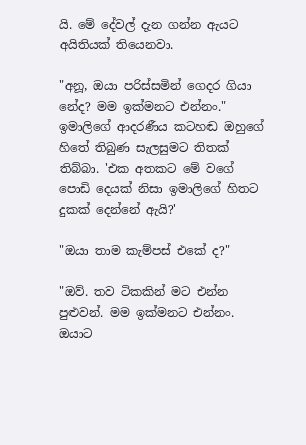යි. මේ දේවල් දැන ගන්න ඇයට අයිතියක් තියෙනවා.

"අනූ, ඔයා පරිස්සමින් ගෙදර ගියා නේද? මම ඉක්මනට එන්නං." ඉමාලිගේ ආදරණීය කටහඬ ඔහුගේ හිතේ තිබුණ සැලසුමට තිතක් තිබ්බා. 'එක අතකට මේ වගේ පොඩි දෙයක් නිසා ඉමාලිගේ හිතට දුකක් දෙන්නේ ඇයි?'

"ඔයා තාම කැම්පස් එකේ ද?"

"ඔව්. තව ටිකකින් මට එන්න පුළුවන්. මම ඉක්මනට එන්නං. ඔයාට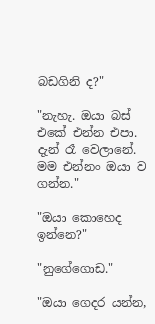බඩගිනි ද?"

"නැහැ. ඔයා බස් එකේ එන්න එපා. දැන් රෑ වෙලානේ. මම එන්නං ඔයා ව ගන්න."

"ඔයා කොහෙද ඉන්නෙ?"

"නුගේගොඩ."

"ඔයා ගෙදර යන්න,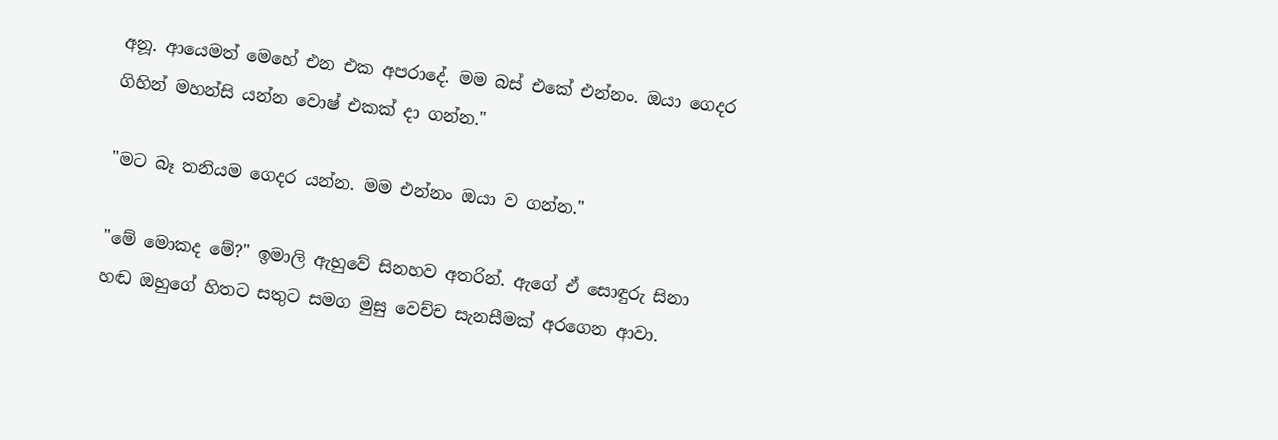අනූ. ආයෙමත් මෙහේ එන එක අපරාදේ. මම බස් එකේ එන්නං. ඔයා ගෙදර ගිහින් ‍මහන්සි යන්න වොෂ් එකක් දා ගන්න."

"මට බෑ තනියම ගෙදර යන්න. මම එන්නං ඔයා ව ගන්න."

"මේ මොකද මේ?" ඉමාලි ඇහුවේ සිනහව අතරින්. ඇගේ ඒ සොඳුරු සිනා හඬ ඔහුගේ හිතට සතුට සමග මුසු වෙච්ච සැනසීමක් අරගෙන ආවා.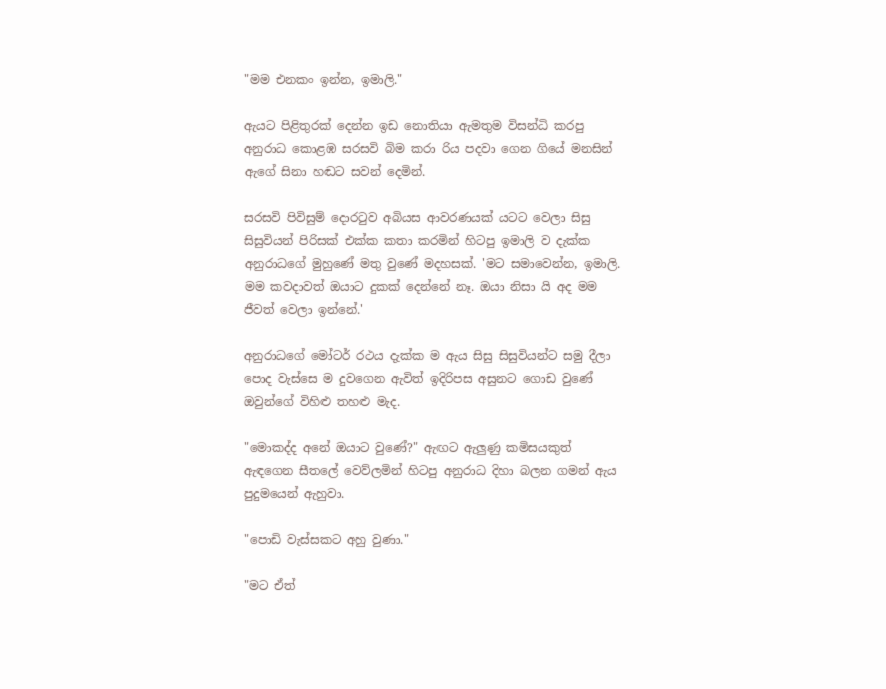"මම එනකං ඉන්න, ඉමාලි."

ඇයට පිළිතුරක් දෙන්න ඉඩ නොතියා ඇමතුම විසන්ධි කරපු අනුරාධ කොළඹ සරසවි බිම කරා රිය පදවා ගෙන ගියේ මනසින් ඇගේ සිනා හඬට සවන් දෙමින්.

සරසවි පිවිසුම් දොරටුව අබියස ආවරණයක් යටට වෙලා සිසු සිසුවියන් පිරිසක් එක්ක කතා කරමින් හිටපු ඉමාලි ව දැක්ක අනුරාධගේ මුහුණේ මතු වුණේ මදහසක්. 'මට සමාවෙන්න, ඉමාලි. මම කවදාවත් ඔයාට දුකක් දෙන්නේ නෑ. ඔයා නිසා යි අද මම ජීවත් වෙලා ඉන්නේ.'

අනුරාධගේ මෝටර් රථය දැක්ක ම ඇය සිසු සිසුවියන්ට සමු දීලා පොද වැස්සෙ ම දුවගෙන ඇවිත් ඉදිරිපස අසුනට ගොඩ වුණේ ඔවුන්ගේ විහිළු තහළු මැද.

"මොකද්ද අනේ ඔයාට වුණේ?" ඇඟට ඇලුණු කමිසයකුත් ඇඳගෙන සීතලේ වෙව්ලමින් හිටපු අනුරාධ දිහා බලන ගමන් ඇය පුදුමයෙන් ඇහුවා.

"පොඩි වැස්සකට අහු වුණා."

"මට ඒත්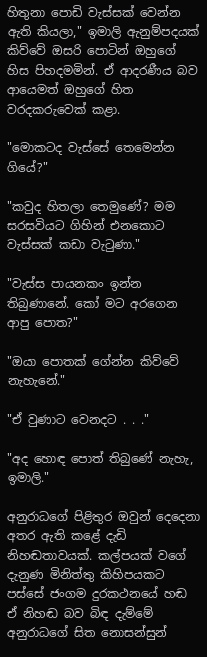හිතුනා පොඩි වැස්සක් වෙන්න ඇති කියලා," ඉමාලි ඇනුම්පදයක් කිව්වේ ඔසරි පොටින් ඔහුගේ හිස පිහදමමින්. ඒ ආදරණීය බව ආයෙමත් ඔහුගේ හිත වරදකරුවෙක් කළා.

"මොකටද වැස්සේ තෙමෙන්න ගියේ?"

"කවුද හිතලා තෙමුණේ? මම සරසවියට ගිහින් එනකොට වැස්සක් කඩා වැටුණා."

"වැස්ස පායනකං ඉන්න තිබුණානේ. කෝ මට අරගෙන ආපු පොත?"

"ඔයා පොතක් ගේන්න කිව්වේ නැහැනේ."

"ඒ වුණාට වෙනදට . . ."

"අද හොඳ‍ පොත් තිබුණේ නැහැ, ඉමාලි."

අනුරාධගේ පිළිතුර ඔවුන් දෙදෙනා අතර ඇති කළේ දැඩි නිහඬතාවයක්. කල්පයක් වගේ දැනුණ මිනිත්තු කිහිපයකට පස්සේ ජංගම දුරකථනයේ හඬ ඒ නිහඬ බව බිඳ දැම්මේ අනුරාධගේ සිත නොසන්සුන්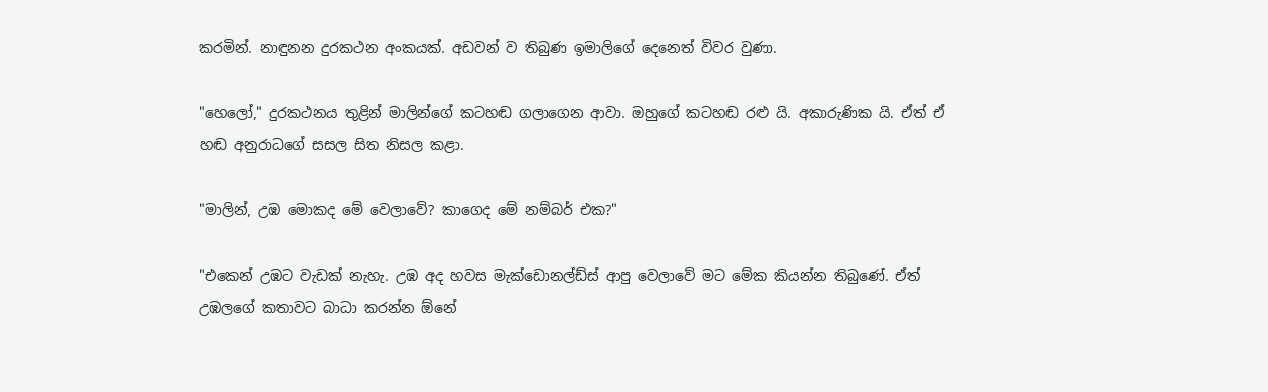කරමින්. නාඳුනන දුරකථන අංකයක්. අඩවන් ව තිබුණ ඉමාලිගේ දෙනෙත් විවර වුණා.

"හෙලෝ," දුරකථනය තුළින් මාලින්ගේ කටහඬ ගලාගෙන ආවා. ඔහුගේ කටහඬ ‍රළු යි. අකාරුණික යි. ඒත් ඒ හඬ අනුරාධගේ සසල සිත නිසල කළා.

"මාලින්, උඹ මොකද මේ වෙලාවේ? කාගෙද මේ නම්බර් එක?"

"එකෙන් උඹට වැඩක් නැහැ. උඹ අද හවස මැක්ඩොනල්ඩ්ස් ආපු වෙලාවේ මට මේක කියන්න තිබුණේ. ඒත් උඹලගේ කතාවට බාධා කරන්න ඕනේ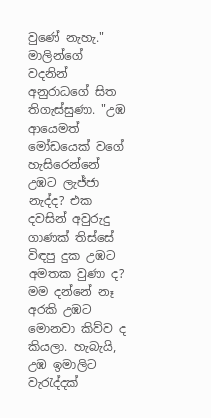වුණේ නැහැ." මාලින්ගේ වදනින් අනුරාධගේ සිත තිගැස්සුණා. "උඹ ආයෙමත් මෝඩයෙක් වගේ හැසිරෙන්නේ උඹට ලැජ්ජා නැද්ද? එක දවසින් අවුරුදු ගාණක් තිස්සේ විඳපු දුක උඹට අමතක වුණා ද? මම දන්නේ නෑ අරකි උඹට මොනවා කිව්ව ද කියලා. හැබැයි, උඹ ඉමාලිට වැරැද්දක්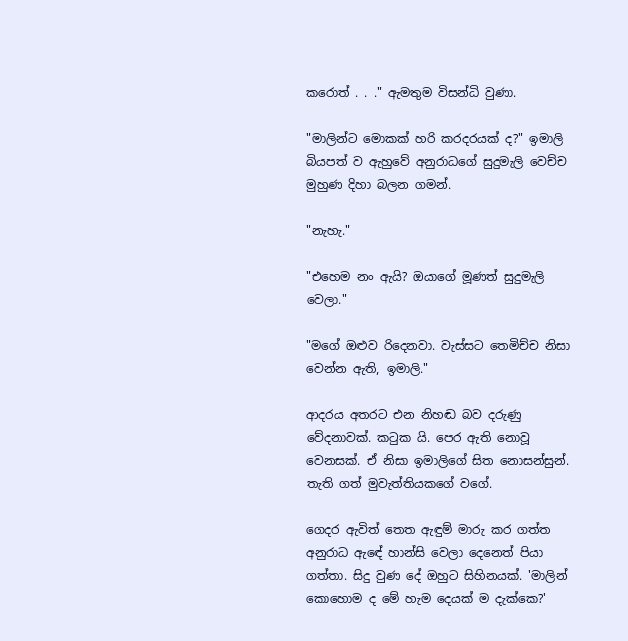කරොත් . . ." ඇමතුම විසන්ධි වුණා.

"මාලින්ට මොකක් හරි කරදරයක් ද?" ඉමාලි බියපත් ව ඇහුවේ අනුරාධගේ සුදුමැලි වෙච්ච මුහුණ දිහා බලන ගමන්.

"නැහැ."

"එහෙම නං ඇයි? ඔයාගේ මූණත් සුදුමැලි වෙලා."

"මගේ ඔළුව රිදෙනවා. වැස්සට තෙමිච්ච නිසා වෙන්න ඇති, ඉමාලි."

ආදරය අතරට එන නිහඬ බව දරුණු වේදනාවක්. කටුක යි. පෙර ඇති නොවූ වෙනසක්. ඒ නිසා ඉමාලිගේ සිත නොසන්සුන්. තැති ගත් මුවැත්තියකගේ වගේ.

ගෙදර ඇවිත් තෙත ඇඳුම් මාරු කර ගත්ත අනුරාධ ඇ‍ඳේ හාන්සි වෙලා දෙනෙත් පියා ගත්තා. සිදු වුණ දේ ඔහුට සිහිනයක්. 'මාලින් කොහොම ද මේ හැම දෙ‍යක් ම දැක්කෙ?'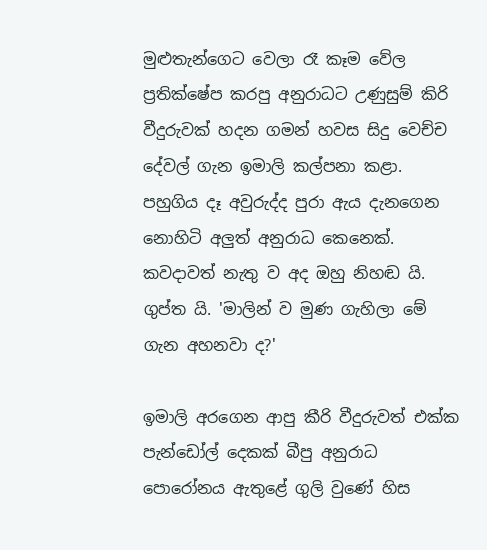මුළුතැන්ගෙට වෙලා රෑ කෑම වේල ප්‍රතික්ෂේප කරපු අනුරාධට උණුසුම් කිරි වීදුරුවක් හදන ගමන් හවස සිදු වෙච්ච දේවල් ගැන ඉමාලි කල්පනා කළා. පහුගිය දෑ අවුරුද්ද පුරා ඇය දැනගෙන නොහිටි අලුත් අනුරාධ කෙනෙක්. කවදාවත් නැතු ව අද ඔහු නිහඬ යි. ගුප්ත යි. 'මාලින් ව මුණ ගැහිලා මේ ගැන අහනවා ද?'

ඉමාලි අරගෙන ආපු කීරි වීදුරුවත් එක්ක පැන්ඩෝල් දෙකක් බීපු අනුරාධ පොරෝනය ඇතුළේ ගුලි වුණේ හිස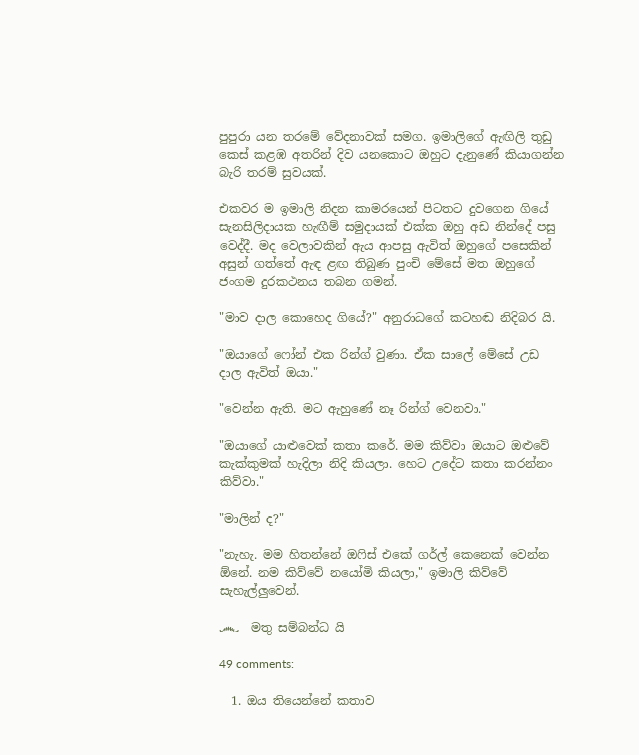පුපුරා යන තරමේ වේදනාවක් සමග. ඉමාලිගේ ඇඟිලි තුඩු කෙස් කළඹ අතරින් දිව යනකොට ඔහුට දැනුණේ කියාගන්න බැරි තරම් සුවයක්.

එකවර ම ඉමාලි නිදන කාමරයෙන් පිටතට දුවගෙන ගියේ සැනසිලිදායක හැඟීම් සමුදායක් එක්ක ඔහු අඩ නින්දේ පසු වෙද්දී. මද වෙලාවකින් ඇය ආපසු ඇවිත් ඔහුගේ පසෙකින් අසුන් ගත්තේ ඇඳ ළඟ තිබුණ පුංචි මේසේ මත ඔහුගේ ජංගම දුරකථනය තබන ගමන්.

"මාව දාල කොහෙද ගියේ?" අනුරාධගේ කටහඬ නිදිබර යි.

"ඔයාගේ ෆෝන් එක රින්ග් වුණා. ඒක සාලේ මේසේ උඩ දාල ඇවිත් ඔයා."

"වෙන්න ඇති. මට ඇහුණේ නෑ රින්ග් වෙනවා."

"ඔයාගේ යාළුවෙක් කතා කරේ. මම කිව්වා ඔයාට ඔළුවේ කැක්කුමක් හැදිලා නිදි කියලා. හෙට උදේට කතා කරන්නං කිව්වා."

"මාලින් ද?"

"නැහැ. මම හිතන්නේ ඔෆිස් එකේ ගර්ල් කෙනෙක් වෙන්න ඕනේ. නම කිව්වේ නයෝමි කියලා," ඉමාලි කිව්වේ සැහැල්ලුවෙන්.

෴  මතු සම්බන්ධ යි

49 comments:

  1. ඔය තියෙන්නේ කතාව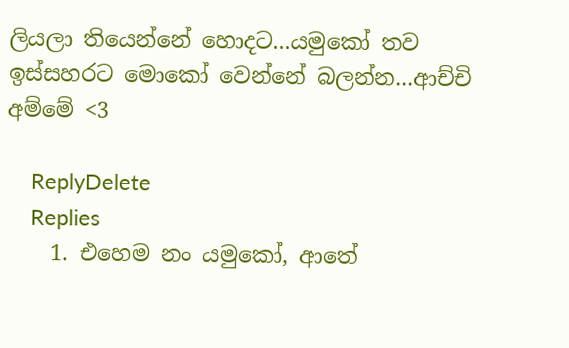ලියලා තියෙන්නේ හොදට...යමුකෝ තව ඉස්සහරට මොකෝ වෙන්නේ බලන්න...ආච්චි අම්මේ <3

    ReplyDelete
    Replies
    1. එහෙම නං යමුකෝ, ආතේ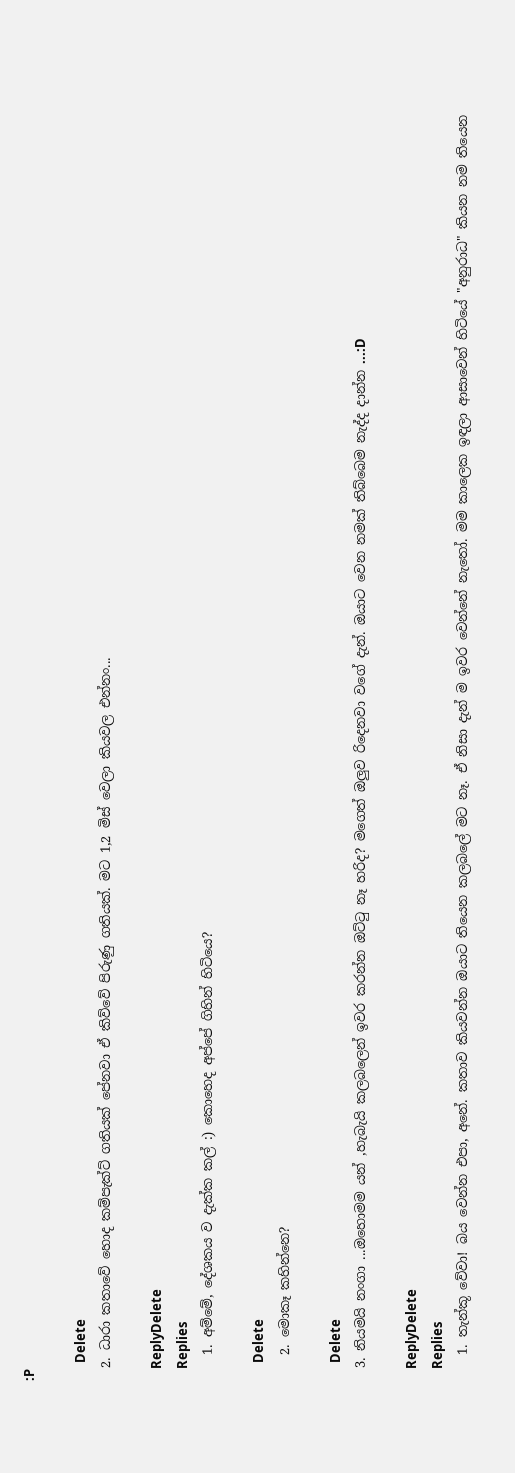:P

      Delete
  2. ධාරා කතාවේ හොද කම්පැක්ට් ගතියක් පේනවා ඒ කිව්වේ පිරුණු ගතියක්. මට 1,2 මිස් වෙලා කියවල එන්නං...

    ReplyDelete
    Replies
    1. අම්මේ, දේශකය ව දැක්ක කල් :) කොහෙද අප්පේ ගිහින් හිටියෙ?

      Delete
    2. මොකෑ කහින්නෙ?

      Delete
  3. නියමයි නංගා ...ඔහොමම යන් ,හැබැයි කලබලෙන් ඉවර කරන්න ඔට්ටු නෑ හරිද? මගෙත් ඔලුව රිදෙනවා වගේ දැන්. ඔයාට වෙන නමක් තිබ්බෙම නැද්ද දාන්න ...:D

    ReplyDelete
    Replies
    1. තැන්කූ වේවා! බය වෙන්න එපා, අනේ. කතාව කියවන්න ඔයාට තියෙන කලබලේ මට නෑ. ඒ නිසා දැන් ම ඉවර වෙන්නේ නැතෝ. මම කාලෙක ඉඳලා ආසාවෙන් හිටියේ "අනුරාධ" කියන නම තියෙන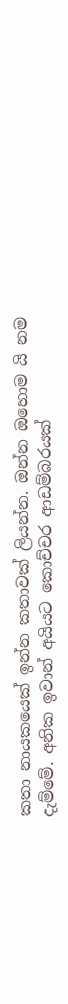කතා නායකයෙක් ඉන්න කතාවක් ලියන්න. ඔන්න ඔහොම යි නම දැම්මේ. අනික ඉවාන් අයියට කොච්චර ආඩම්බරයක්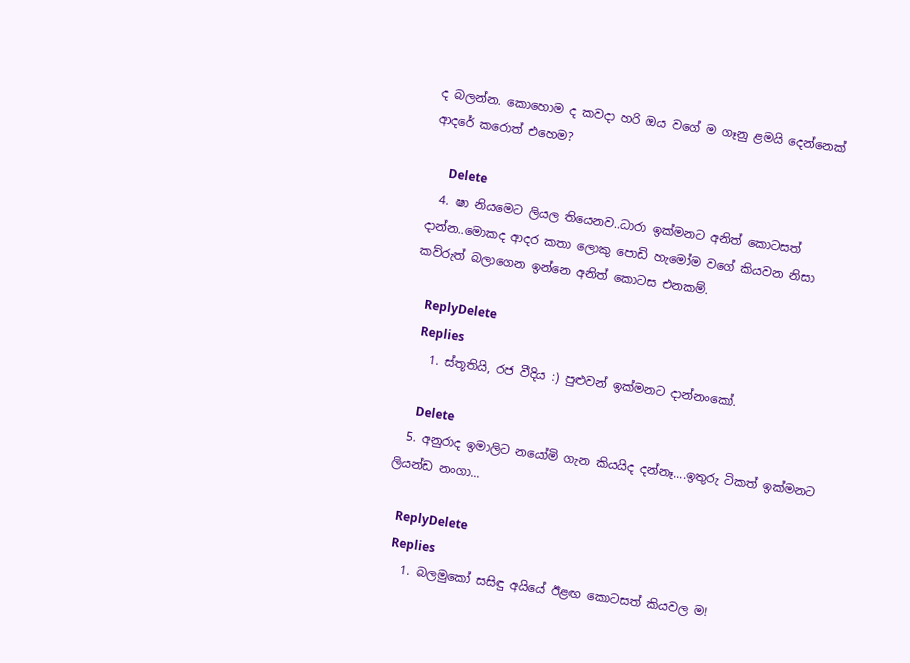ද බලන්න. කොහොම ද කවදා හරි ඔය වගේ ම ගෑනු ළමයි දෙන්නෙක් ආදරේ කරොත් එහෙම?

      Delete
  4. ෂා නියමෙට ලියල තියෙනව..ධාරා ඉක්මනට අනිත් කොටසත් දාන්න..මොකද ආදර කතා ලොකු පොඩි හැමෝම වගේ කියවන නිසා කව්රුත් බලාගෙන ඉන්නෙ අනිත් කොටස එනකම්.

    ReplyDelete
    Replies
    1. ස්තූතියි, රජ වීදිය :) පුළුවන් ඉක්මනට දාන්නංකෝ.

      Delete
  5. අනුරාද ඉමාලිට නයෝමි ගැන කියයිද දන්නෑ....ඉතුරු ටිකත් ඉක්මනට ලියන්ඩ නංගා...

    ReplyDelete
    Replies
    1. බලමු‍කෝ සසිඳු අයියේ ඊළඟ කොටසත් කියවල ම!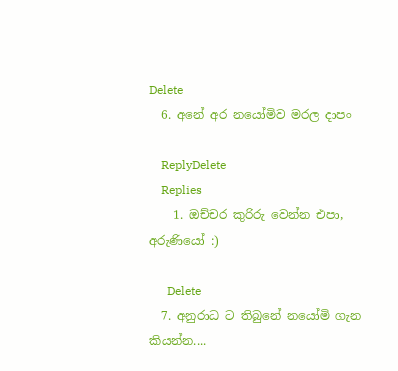Delete
  6. අනේ අර නයෝමිව මරල දාපං

    ReplyDelete
    Replies
    1. ඔච්චර කුරිරු වෙන්න එපා, අරුණියෝ :)

      Delete
  7. අනුරාධ ට තිබුනේ නයෝමි ගැන කියන්න....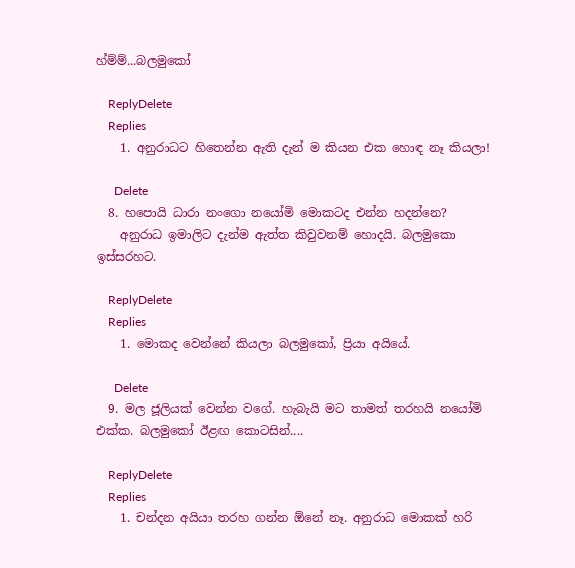හ්ම්ම්...බලමුකෝ

    ReplyDelete
    Replies
    1. අනුරාධට හිතෙන්න ඇති දැන් ම කියන එක හොඳ නෑ කියලා!

      Delete
  8. හපොයි ධාරා නංගො නයෝමි මොකටද එන්න හදන්නෙ?
    අනුරාධ ඉමාලිට දැන්ම ඇත්ත කිවුවනම් හොදයි. බලමුකො ඉස්සරහට.

    ReplyDelete
    Replies
    1. මොකද වෙන්නේ කියලා බලමුකෝ, ප්‍රියා අයියේ.

      Delete
  9. මල ජූලියක් වෙන්න වගේ. හැබැයි මට තාමත් තරහයි නයෝමි එක්ක. බලමුකෝ ඊළඟ කොටසින්....

    ReplyDelete
    Replies
    1. චන්දන අයියා තරහ ගන්න ඕනේ නෑ. අනුරාධ මොකක් හරි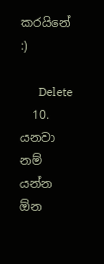කරයිනේ :)

      Delete
  10. යනවා නම් යන්න ඕන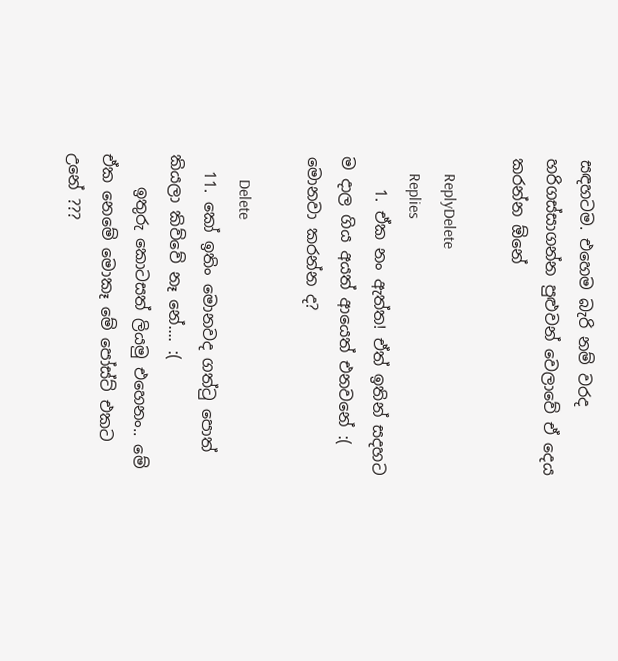සඳහටම. එහෙම බැරි නම් වරද හරිගස්සාගන්න පුළුවන් වෙලාවේ ඒ දෙය කරන්න ඕනේ

    ReplyDelete
    Replies
    1. ඒක නං ඇත්ත! ඒත් ඉතින් සදහට ම දාල ගිය අයත් ආයෙත් එනවනේ :( මොනවා කරන්න ද?

      Delete
  11. කෝ ඉතිං මොනවද ගත්ටු පොත් කියලා කිව්වේ නෑ නේ.... :(
    ඉතුරු කොටසත් ලියමු එහෙනං.. මේ ඒක නෙමේ මොකෑ මේ පෝස්ට් එකට උනේ ???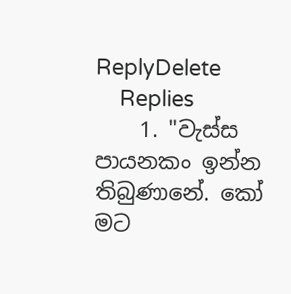ReplyDelete
    Replies
    1. "වැස්ස පායනකං ඉන්න තිබුණානේ. කෝ මට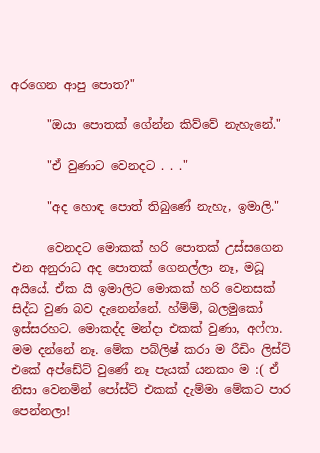අරගෙන ආපු පොත?"

      "ඔයා පොතක් ගේන්න කිව්වේ නැහැනේ."

      "ඒ වුණාට වෙනදට . . ."

      "අද හොඳ‍ පොත් තිබුණේ නැහැ, ඉමාලි."

      වෙනදට මොකක් හරි පොතක් උස්සගෙන එන අනුරාධ අද පොතක් ගෙනල්ලා නෑ, මධූ අයියේ. ඒක යි ඉමාලිට මොකක් හරි වෙනසක් සිද්ධ වුණ බව දැනෙන්නේ. හ්ම්ම්, බලමුකෝ ඉස්සරහට. මොකද්ද මන්දා එකක් වුණා, අෆ්ෆා. මම දන්නේ නෑ. මේක පබ්ලිෂ් කරා ම රීඩිං ලිස්ට් එකේ අප්ඩේට් වුණේ නෑ පැයක් යනකං ම :( ඒ නිසා වෙනමින් පෝස්ට් එකක් ‍දැම්මා මේකට පාර පෙන්නලා!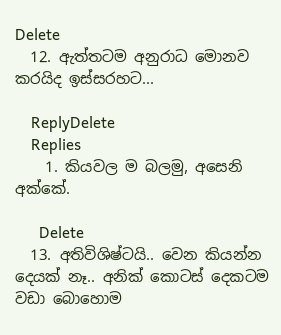Delete
  12. ඇත්තටම අනුරාධ මොනව කරයිද ඉස්සරහට...

    ReplyDelete
    Replies
    1. කියවල ම බලමු, අසෙනි අක්කේ.

      Delete
  13. අතිවිශිෂ්ටයි.. වෙන කියන්න දෙයක් නෑ.. අනික් කොටස් දෙකටම වඩා බොහොම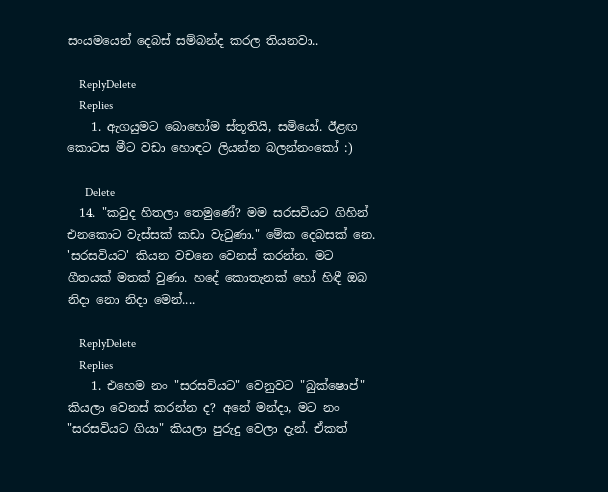සංයමයෙන් දෙබස් සම්බන්ද කරල තියනවා..

    ReplyDelete
    Replies
    1. ඇගයුමට බොහෝම ස්තූතියි, සමියෝ. ඊළඟ කොටස මී‍ට වඩා හොඳට ලියන්න බලන්නංකෝ :)

      Delete
  14. "කවුද හිතලා තෙමුණේ? මම සරසවියට ගිහින් එනකොට වැස්සක් කඩා වැටුණා." මේක දෙබසක් නෙ. 'සරසවියට' කියන වචනෙ වෙනස් කරන්න. මට ගීතයක් මතක් වුණා. හදේ කොතැනක් හෝ හිඳී ඔබ නිදා නො නිදා මෙන්....

    ReplyDelete
    Replies
    1. එහෙම නං "සරසවියට" වෙනුවට "බුක්ෂොප්" කියලා වෙනස් කරන්න ද? අනේ මන්දා, මට නං "සරසවියට ගියා" කියලා පුරුදු වෙලා දැන්. ඒකත්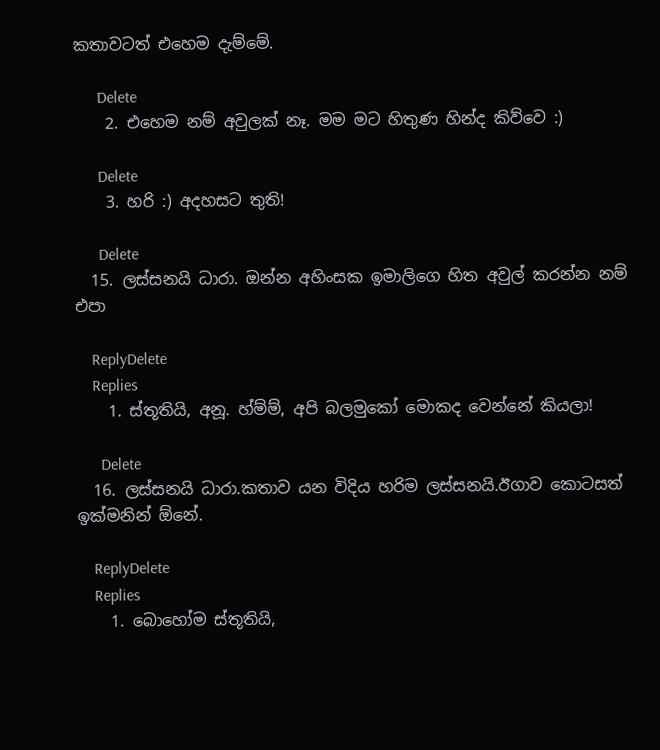කතාවටත් එහෙම දැම්මේ.

      Delete
    2. එහෙම නම් අවුලක් නෑ. මම මට හිතුණ හින්ද කිව්වෙ :)

      Delete
    3. හරි :) අදහසට තුති!

      Delete
  15. ලස්සනයි ධාරා. ඔන්න අහිංසක ඉමාලිගෙ හිත අවුල් කරන්න නම් එපා

    ReplyDelete
    Replies
    1. ස්තූතියි, අනූ. හ්ම්ම්, අපි බලමුකෝ මොකද වෙන්නේ කියලා!

      Delete
  16. ලස්සනයි ධාරා.කතාව යන විදිය හරිම ලස්සනයි.ඊගාව කොටසත් ඉක්මනින් ඕනේ.

    ReplyDelete
    Replies
    1. බොහෝම ස්තූතියි,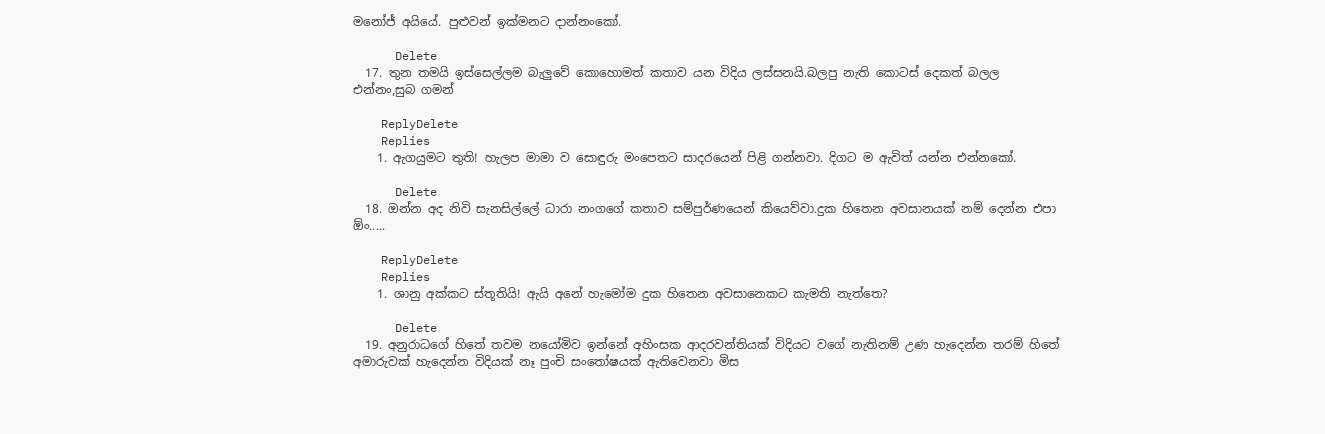මනෝජ් අයියේ. පුළුවන් ඉක්මනට දාන්නංකෝ.

      Delete
  17. තුන තමයි ඉස්සෙල්ලම බැලුවේ කොහොමත් කතාව යන විදිය ලස්සනයි.බලපු නැති කොටස් දෙකත් බලල එන්නං,සුබ ගමන්

    ReplyDelete
    Replies
    1. ඇගයුමට තුති! හැලප මාමා ව සොඳුරු මංපෙතට සාදරයෙන් පිළි ගන්නවා. දිගට ම ඇවිත් යන්න එන්නකෝ.

      Delete
  18. ඔන්න අද නිවි සැනසිල්ලේ ධාරා නංගගේ කතාව සම්පුර්ණයෙන් කියෙව්වා.දුක හිතෙන අවසානයක් නම් දෙන්න එපා ඕං.....

    ReplyDelete
    Replies
    1. ශානු අක්කට ස්තූතියි! ඇයි අනේ හැමෝම දුක හිතෙන අවසානෙකට කැමති ‍නැත්තෙ?

      Delete
  19. අනුරාධගේ හිතේ තවම නයෝමිව ඉන්නේ අහිංසක ආදරවන්තියක් විදියට වගේ නැතිනම් උණ හැදෙන්න තරම් හිතේ අමාරුවක් හැදෙන්න විදියක් නෑ පුංචි සංතෝෂයක් ඇතිවෙනවා මිස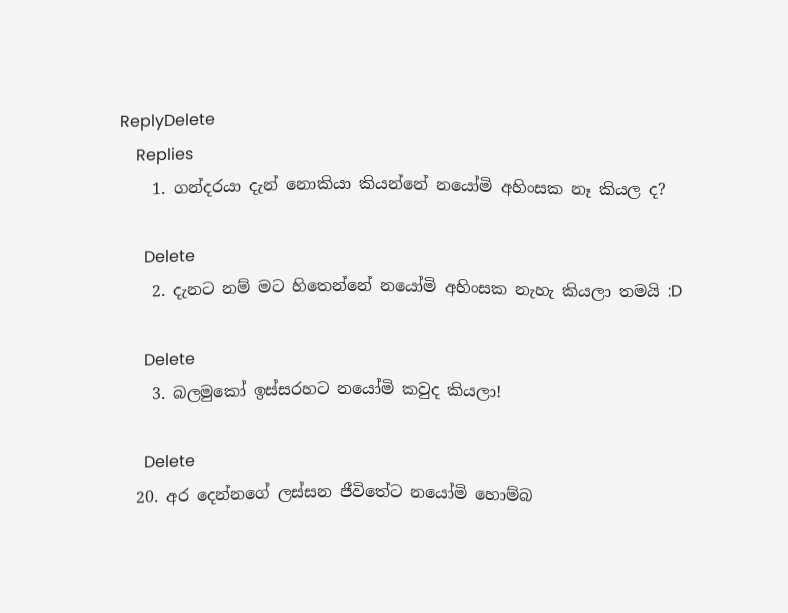ReplyDelete
    Replies
    1. ගන්දරයා දැන් නොකියා කියන්නේ නයෝමි අහිංසක නෑ කියල ද?

      Delete
    2. දැනට නම් මට හිතෙන්නේ නයෝමි අහිංසක නැහැ කියලා තමයි :D

      Delete
    3. බලමුකෝ ඉස්සරහට නයෝමි කවුද කියලා!

      Delete
  20. අර දෙන්නගේ ලස්සන ජීවිතේට නයෝමි හොම්බ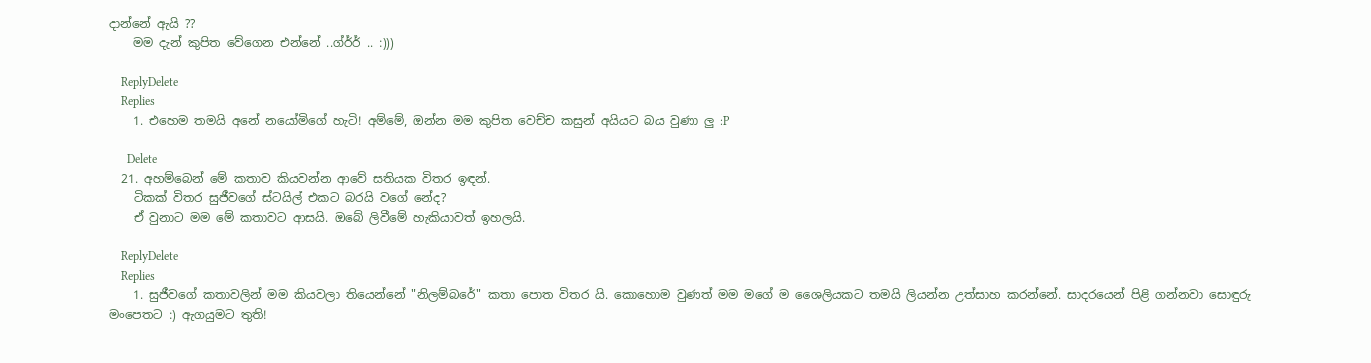දාන්නේ ඇයි ??
    මම දැන් කුපිත වේගෙන එන්නේ ..ග්ර්ර් .. :)))

    ReplyDelete
    Replies
    1. එහෙම තමයි අනේ නයෝමිගේ හැටි! අම්මේ, ඔන්න මම කුපිත වෙච්ච කසුන් අයියට බය වුණා ලු :P

      Delete
  21. අහම්බෙන් මේ කතාව කියවන්න ආවේ සතියක විතර ඉඳන්.
    ටිකක් විතර සුජීවගේ ස්ටයිල් එකට බරයි වගේ නේද?
    ඒ වුනාට මම මේ කතාවට ආසයි. ඔබේ ලිවීමේ හැකියාවත් ඉහලයි.

    ReplyDelete
    Replies
    1. සුජීවගේ කතාවලින් මම කියවලා තියෙන්නේ "නිලම්බරේ" කතා පොත විතර යි. කොහොම වුණත් මම මගේ ම ශෛලියකට තමයි ලියන්න උත්සාහ කරන්නේ. සාදරයෙන් පිළි ගන්නවා සොඳුරු මංපෙතට :) ඇගයුමට තුති!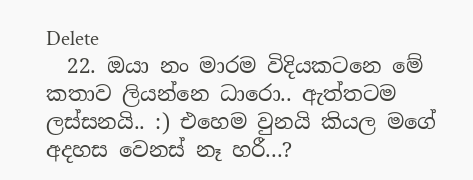Delete
  22. ඔයා නං මාරම විදියකටනෙ මේ කතාව ලියන්නෙ ධාරො.. ඇත්තටම ලස්සනයි.. :) එහෙම වුනයි කියල මගේ අදහස වෙනස් නෑ හරී...?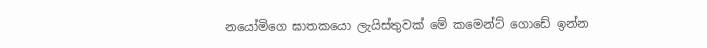නයෝමිගෙ ඝාතකයො ලැයිස්තුවක් මේ කමෙන්ට් ගොඩේ ඉන්න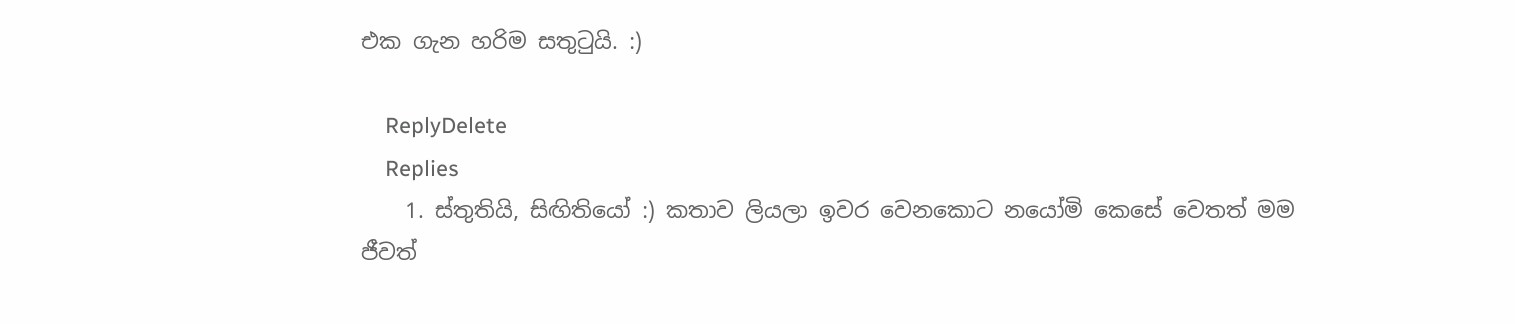එක ගැන හරිම සතුටුයි. :)

    ReplyDelete
    Replies
    1. ස්තුතියි, සිඟිතියෝ :) කතාව ලියලා ඉවර වෙනකොට නයෝමි කෙසේ වෙතත් මම ජීවත්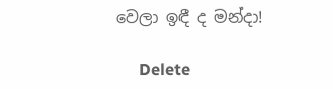වෙලා ඉඳී ද මන්දා!

      Delete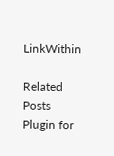LinkWithin

Related Posts Plugin for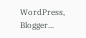WordPress, Blogger...